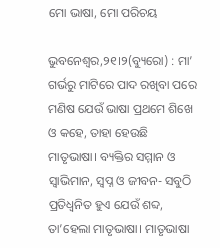ମୋ ଭାଷା, ମୋ ପରିଚୟ

ଭୁବନେଶ୍ୱର,୨୧।୨(ବ୍ୟୁରୋ) : ମା’ ଗର୍ଭରୁ ମାଟିରେ ପାଦ ରଖିବା ପରେ ମଣିଷ ଯେଉଁ ଭାଷା ପ୍ରଥମେ ଶିଖେ ଓ କହେ, ତାହା ହେଉଛି ମାତୃଭାଷା। ବ୍ୟକ୍ତିର ସମ୍ମାନ ଓ ସ୍ବାଭିମାନ, ସ୍ବପ୍ନ ଓ ଜୀବନ- ସବୁଠି ପ୍ରତିଧ୍ୱନିତ ହୁଏ ଯେଉଁ ଶବ୍ଦ, ତା’ହେଲା ମାତୃଭାଷା। ମାତୃଭାଷା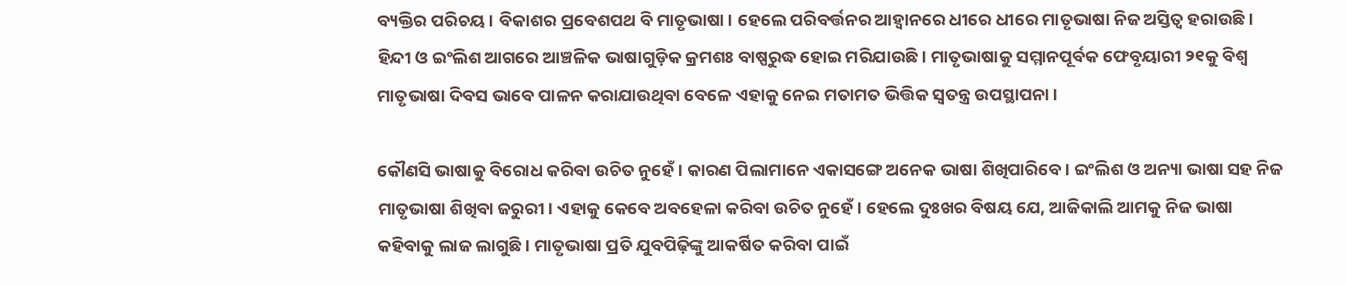ବ୍ୟକ୍ତିର ପରିଚୟ। ବିକାଶର ପ୍ରବେଶପଥ ବି ମାତୃଭାଷା। ହେଲେ ପରିବର୍ତ୍ତନର ଆହ୍ବାନରେ ଧୀରେ ଧୀରେ ମାତୃଭାଷା ନିଜ ଅସ୍ତିତ୍ୱ ହରାଉଛି। ହିନ୍ଦୀ ଓ ଇଂଲିଶ ଆଗରେ ଆଞ୍ଚଳିକ ଭାଷାଗୁଡ଼ିକ କ୍ରମଶଃ ବାଷ୍ପରୁଦ୍ଧ ହୋଇ ମରିଯାଉଛି। ମାତୃଭାଷାକୁ ସମ୍ମାନପୂର୍ବକ ଫେବୃୟାରୀ ୨୧କୁ ବିଶ୍ୱ ମାତୃଭାଷା ଦିବସ ଭାବେ ପାଳନ କରାଯାଉଥିବା ବେଳେ ଏହାକୁ ନେଇ ମତାମତ ଭିତ୍ତିକ ସ୍ବତନ୍ତ୍ର ଉପସ୍ଥାପନା।

କୌଣସି ଭାଷାକୁ ବିରୋଧ କରିବା ଉଚିତ ନୁହେଁ। କାରଣ ପିଲାମାନେ ଏକାସଙ୍ଗେ ଅନେକ ଭାଷା ଶିଖିପାରିବେ। ଇଂଲିଶ ଓ ଅନ୍ୟା ଭାଷା ସହ ନିଜ ମାତୃଭାଷା ଶିଖିବା ଜରୁରୀ। ଏହାକୁ କେବେ ଅବହେଳା କରିବା ଉଚିତ ନୁହେଁ। ହେଲେ ଦୁଃଖର ବିଷୟ ଯେ, ଆଜିକାଲି ଆମକୁ ନିଜ ଭାଷା କହିବାକୁ ଲାଜ ଲାଗୁଛି। ମାତୃଭାଷା ପ୍ରତି ଯୁବପିଢ଼ିଙ୍କୁ ଆକର୍ଷିତ କରିବା ପାଇଁ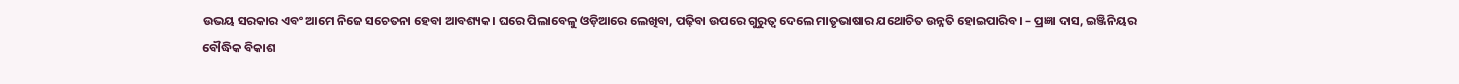ଉଭୟ ସରକାର ଏବଂ ଆମେ ନିଜେ ସଚେତନା ହେବା ଆବଶ୍ୟକ। ଘରେ ପିଲାବେଳୁ ଓଡ଼ିଆରେ ଲେଖିବା, ପଢ଼ିବା ଉପରେ ଗୁରୁତ୍ବ ଦେଲେ ମାତୃଭାଷାର ଯଥୋଚିତ ଉନ୍ନତି ହୋଇପାରିବ। – ପ୍ରଜ୍ଞା ଦାସ, ଇଞ୍ଜିନିୟର
ବୌଦ୍ଧିକ ବିକାଶ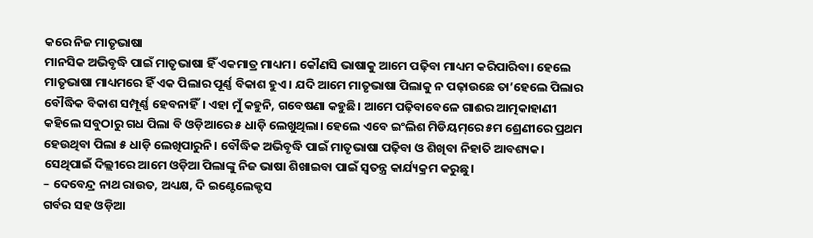କରେ ନିଜ ମାତୃଭାଷା
ମାନସିକ ଅଭିବୃଦ୍ଧି ପାଇଁ ମାତୃଭାଷା ହିଁ ଏକମାତ୍ର ମାଧ୍ୟମ। କୌଣସି ଭାଷାକୁ ଆମେ ପଢ଼ିବା ମାଧ୍ୟମ କରିପାରିବା। ହେଲେ ମାତୃଭାଷା ମାଧ୍ୟମରେ ହିଁ ଏକ ପିଲାର ପୂର୍ଣ୍ଣ ବିକାଶ ହୁଏ। ଯଦି ଆମେ ମାତୃଭାଷା ପିଲାକୁ ନ ପଢ଼ାଉଛେ ତା’ହେଲେ ପିଲାର ବୌଦ୍ଧିକ ବିକାଶ ସମ୍ପୂର୍ଣ୍ଣ ହେବନାହିଁ। ଏହା ମୁଁ କହୁନି, ଗବେଷଣା କହୁଛି। ଆମେ ପଢ଼ିବାବେଳେ ଗାଈର ଆତ୍ମକାହାଣୀ କହିଲେ ସବୁଠାରୁ ଗଧ ପିଲା ବି ଓଡ଼ିଆରେ ୫ ଧାଡ଼ି ଲେଖୁଥିଲା। ହେଲେ ଏବେ ଇଂଲିଶ ମିଡିୟମ୍‌ରେ ୫ମ ଶ୍ରେଣୀରେ ପ୍ରଥମ ହେଉଥିବା ପିଲା ୫ ଧାଡ଼ି ଲେଖିପାରୁନି। ବୌଦ୍ଧିକ ଅଭିବୃଦ୍ଧି ପାଇଁ ମାତୃଭାଷା ପଢ଼ିବା ଓ ଶିଖିବା ନିହାତି ଆବଶ୍ୟକ। ସେଥିପାଇଁ ଦିଲ୍ଲୀରେ ଆମେ ଓଡ଼ିଆ ପିଲାଙ୍କୁ ନିଜ ଭାଷା ଶିଖାଇବା ପାଇଁ ସ୍ବତନ୍ତ୍ର କାର୍ଯ୍ୟକ୍ରମ କରୁଛୁ।
– ଦେବେନ୍ଦ୍ର ନାଥ ରାଉତ, ଅଧ୍ୟକ୍ଷ, ଦି ଇଣ୍ଟେଲେକ୍ଟସ
ଗର୍ବର ସହ ଓଡ଼ିଆ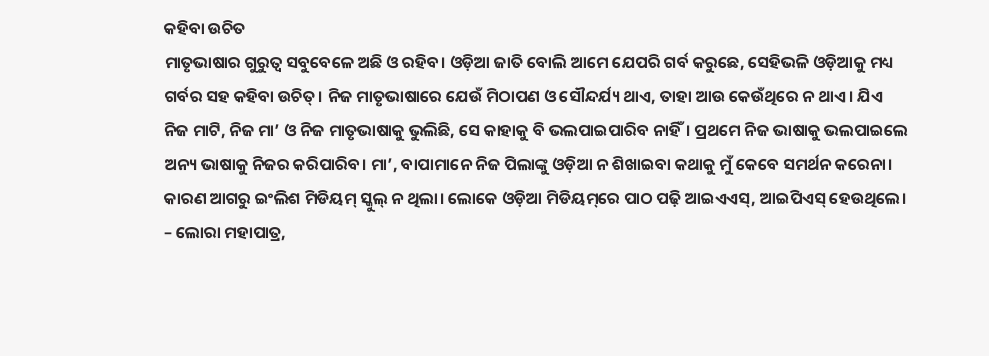କହିବା ଉଚିତ
ମାତୃଭାଷାର ଗୁରୁତ୍ୱ ସବୁବେଳେ ଅଛି ଓ ରହିବ। ଓଡ଼ିଆ ଜାତି ବୋଲି ଆମେ ଯେପରି ଗର୍ବ କରୁଛେ, ସେହିଭଳି ଓଡ଼ିଆକୁ ମଧ୍ୟ ଗର୍ବର ସହ କହିବା ଉଚିତ୍‌। ନିଜ ମାତୃଭାଷାରେ ଯେଉଁ ମିଠାପଣ ଓ ସୌନ୍ଦର୍ଯ୍ୟ ଥାଏ, ତାହା ଆଉ କେଉଁଥିରେ ନ ଥାଏ। ଯିଏ ନିଜ ମାଟି, ନିଜ ମା’ ଓ ନିଜ ମାତୃଭାଷାକୁ ଭୁଲିଛି, ସେ କାହାକୁ ବି ଭଲପାଇପାରିବ ନାହିଁ। ପ୍ରଥମେ ନିଜ ଭାଷାକୁ ଭଲପାଇଲେ ଅନ୍ୟ ଭାଷାକୁ ନିଜର କରିପାରିବ। ମା’, ବାପାମାନେ ନିଜ ପିଲାଙ୍କୁ ଓଡ଼ିଆ ନ ଶିଖାଇବା କଥାକୁ ମୁଁ କେବେ ସମର୍ଥନ କରେନା। କାରଣ ଆଗରୁ ଇଂଲିଶ ମିଡିୟମ୍‌ ସ୍କୁଲ୍‌ ନ ଥିଲା। ଲୋକେ ଓଡ଼ିଆ ମିଡିୟମ୍‌ରେ ପାଠ ପଢ଼ି ଆଇଏଏସ୍‌, ଆଇପିଏସ୍‌ ହେଉଥିଲେ।
– ଲୋରା ମହାପାତ୍ର,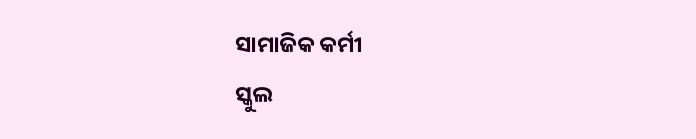ସାମାଜିକ କର୍ମୀ
ସ୍କୁଲ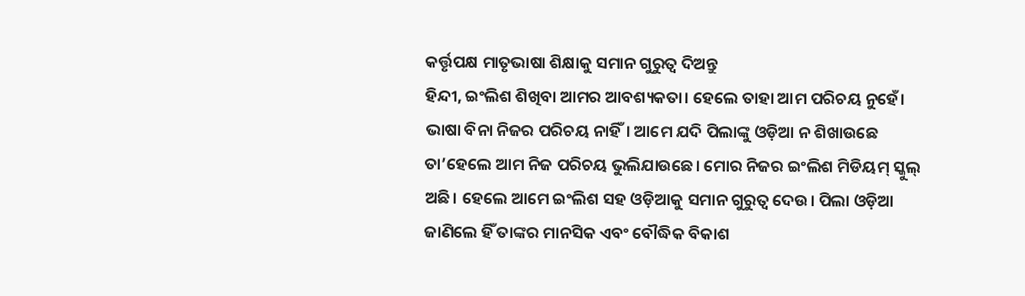କର୍ତ୍ତୃପକ୍ଷ ମାତୃଭାଷା ଶିକ୍ଷାକୁ ସମାନ ଗୁରୁତ୍ୱ ଦିଅନ୍ତୁ
ହିନ୍ଦୀ, ଇଂଲିଶ ଶିଖିବା ଆମର ଆବଶ୍ୟକତା। ହେଲେ ତାହା ଆମ ପରିଚୟ ନୁହେଁ। ଭାଷା ବିନା ନିଜର ପରିଚୟ ନାହିଁ। ଆମେ ଯଦି ପିଲାଙ୍କୁ ଓଡ଼ିଆ ନ ଶିଖାଉଛେ ତା’ହେଲେ ଆମ ନିଜ ପରିଚୟ ଭୁଲିଯାଉଛେ। ମୋର ନିଜର ଇଂଲିଶ ମିଡିୟମ୍‌ ସ୍କୁଲ୍‌ ଅଛି। ହେଲେ ଆମେ ଇଂଲିଶ ସହ ଓଡ଼ିଆକୁ ସମାନ ଗୁରୁତ୍ୱ ଦେଉ। ପିଲା ଓଡ଼ିଆ ଜାଣିଲେ ହିଁ ତାଙ୍କର ମାନସିକ ଏବଂ ବୌଦ୍ଧିକ ବିକାଶ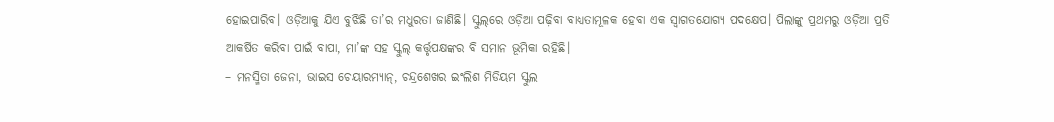ହୋଇପାରିବ। ଓଡ଼ିଆକୁ ଯିଏ ବୁଝିଛି ତା’ର ମଧୁରତା ଜାଣିଛି। ସ୍କୁଲ୍‌ରେ ଓଡ଼ିଆ ପଢ଼ିବା ବାଧ୍ୟତାମୂଳକ ହେବା ଏକ ସ୍ବାଗତଯୋଗ୍ୟ ପଦକ୍ଷେପ। ପିଲାଙ୍କୁ ପ୍ରଥମରୁ ଓଡ଼ିଆ ପ୍ରତି ଆକର୍ଷିତ କରିବା ପାଇଁ ବାପା, ମା’ଙ୍କ ସହ ସ୍କୁଲ୍‌ କର୍ତ୍ତୃପକ୍ଷଙ୍କର ବି ସମାନ ଭୂମିକା ରହିଛି।
– ମନସ୍ମିତା ଜେନା, ଭାଇସ ଚେୟାରମ୍ୟାନ୍‌, ଚନ୍ଦ୍ରଶେଖର ଇଂଲିଶ ମିଡିୟମ ସ୍କୁଲ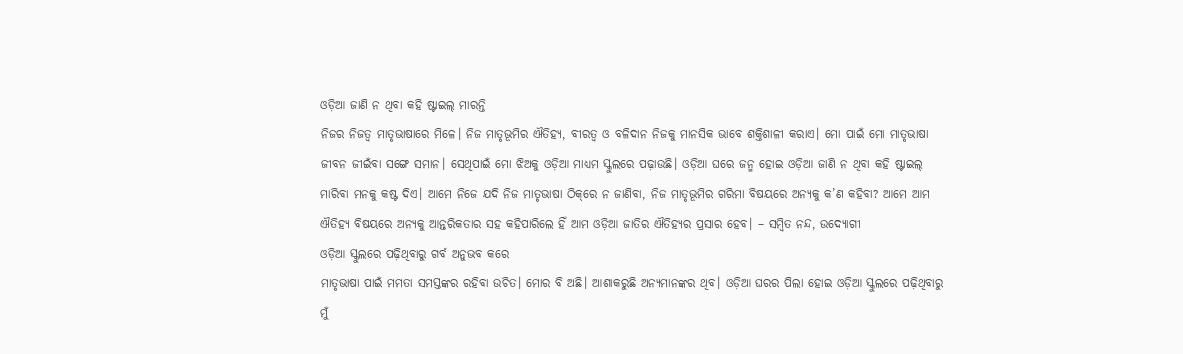ଓଡ଼ିଆ ଜାଣି ନ ଥିବା କହି ଷ୍ଟାଇଲ୍‌ ମାରନ୍ତି
ନିଜର ନିଜତ୍ୱ ମାତୃଭାଷାରେ ମିଳେ। ନିଜ ମାତୃଭୂମିର ଐତିହ୍ୟ, ବୀରତ୍ୱ ଓ ବଳିଦାନ ନିଜକୁ ମାନସିକ ଭାବେ ଶକ୍ତିଶାଳୀ କରାଏ। ମୋ ପାଇଁ ମୋ ମାତୃଭାଷା ଜୀବନ ଜୀଇଁବା ସଙ୍ଗେ ସମାନ। ସେଥିପାଇଁ ମୋ ଝିଅକୁ ଓଡ଼ିଆ ମାଧ୍ୟମ ସ୍କୁଲରେ ପଢ଼ାଉଛି। ଓଡ଼ିଆ ଘରେ ଜନ୍ମ ହୋଇ ଓଡ଼ିଆ ଜାଣି ନ ଥିବା କହି ଷ୍ଟାଇଲ୍‌ ମାରିବା ମନକୁ କଷ୍ଟ ଦିଏ। ଆମେ ନିଜେ ଯଦି ନିଜ ମାତୃଭାଷା ଠିକ୍‌ରେ ନ ଜାଣିବା, ନିଜ ମାତୃଭୂମିର ଗରିମା ବିଷୟରେ ଅନ୍ୟକୁ କ’ଣ କହିବା? ଆମେ ଆମ ଐତିହ୍ୟ ବିଷୟରେ ଅନ୍ୟକୁ ଆନ୍ତରିକତାର ସହ କହିପାରିଲେ ହିଁ ଆମ ଓଡ଼ିଆ ଜାତିର ଐତିହ୍ୟର ପ୍ରସାର ହେବ। – ସମ୍ବିତ ନନ୍ଦ, ଉଦ୍ୟୋଗୀ
ଓଡ଼ିଆ ସ୍କୁଲରେ ପଢ଼ିଥିବାରୁ ଗର୍ବ ଅନୁଭବ କରେ
ମାତୃଭାଷା ପାଇଁ ମମତା ସମସ୍ତଙ୍କର ରହିବା ଉଚିତ। ମୋର ବି ଅଛି। ଆଶାକରୁଛି ଅନ୍ୟମାନଙ୍କର ଥିବ। ଓଡ଼ିଆ ଘରର ପିଲା ହୋଇ ଓଡ଼ିଆ ସ୍କୁଲରେ ପଢ଼ିଥିବାରୁ ମୁଁ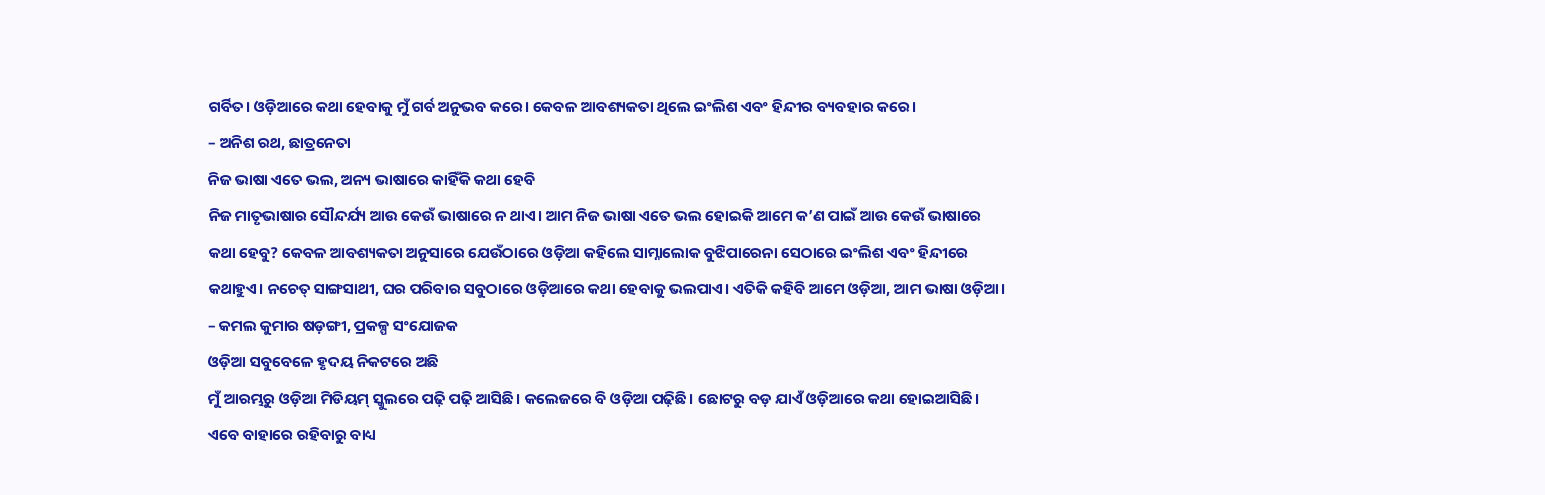ଗର୍ବିତ। ଓଡ଼ିଆରେ କଥା ହେବାକୁ ମୁଁ ଗର୍ବ ଅନୁଭବ କରେ। କେବଳ ଆବଶ୍ୟକତା ଥିଲେ ଇଂଲିଶ ଏବଂ ହିନ୍ଦୀର ବ୍ୟବହାର କରେ।
– ଅନିଶ ରଥ, ଛାତ୍ରନେତା
ନିଜ ଭାଷା ଏତେ ଭଲ, ଅନ୍ୟ ଭାଷାରେ କାହିଁକି କଥା ହେବି
ନିଜ ମାତୃଭାଷାର ସୌନ୍ଦର୍ଯ୍ୟ ଆଉ କେଉଁ ଭାଷାରେ ନ ଥାଏ। ଆମ ନିଜ ଭାଷା ଏତେ ଭଲ ହୋଇକି ଆମେ କ’ଣ ପାଇଁ ଆଉ କେଉଁ ଭାଷାରେ କଥା ହେବୁ? କେବଳ ଆବଶ୍ୟକତା ଅନୁସାରେ ଯେଉଁଠାରେ ଓଡ଼ିଆ କହିଲେ ସାମ୍ନାଲୋକ ବୁଝିପାରେନା ସେଠାରେ ଇଂଲିଶ ଏବଂ ହିନ୍ଦୀରେ କଥାହୁଏ। ନଚେତ୍‌ ସାଙ୍ଗସାଥୀ, ଘର ପରିବାର ସବୁଠାରେ ଓଡ଼ିଆରେ କଥା ହେବାକୁ ଭଲପାଏ। ଏତିକି କହିବି ଆମେ ଓଡ଼ିଆ, ଆମ ଭାଷା ଓଡ଼ିଆ।
– କମଲ କୁମାର ଷଡ଼ଙ୍ଗୀ, ପ୍ରକଳ୍ପ ସଂଯୋଜକ
ଓଡ଼ିଆ ସବୁବେଳେ ହୃଦୟ ନିକଟରେ ଅଛି
ମୁଁ ଆରମ୍ଭରୁ ଓଡ଼ିଆ ମିଡିୟମ୍‌ ସ୍କୁଲରେ ପଢ଼ି ପଢ଼ି ଆସିଛି। କଲେଜରେ ବି ଓଡ଼ିଆ ପଢ଼ିଛି। ଛୋଟରୁ ବଡ଼ ଯାଏଁ ଓଡ଼ିଆରେ କଥା ହୋଇଆସିଛି। ଏବେ ବାହାରେ ରହିବାରୁ ବାଧ୍ୟ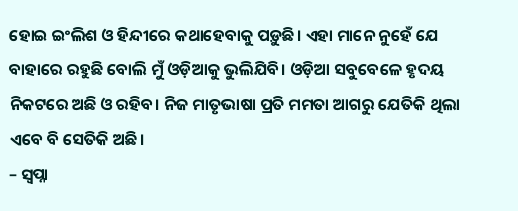ହୋଇ ଇଂଲିଶ ଓ ହିନ୍ଦୀରେ କଥାହେବାକୁ ପଡ଼ୁଛି। ଏହା ମାନେ ନୁହେଁ ଯେ ବାହାରେ ରହୁଛି ବୋଲି ମୁଁ ଓଡ଼ିଆକୁ ଭୁଲିଯିବି। ଓଡ଼ିଆ ସବୁବେଳେ ହୃଦୟ ନିକଟରେ ଅଛି ଓ ରହିବ। ନିଜ ମାତୃଭାଷା ପ୍ରତି ମମତା ଆଗରୁ ଯେତିକି ଥିଲା ଏବେ ବି ସେତିକି ଅଛି।
– ସ୍ବପ୍ନା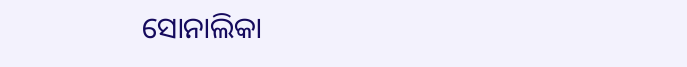ସୋନାଲିକା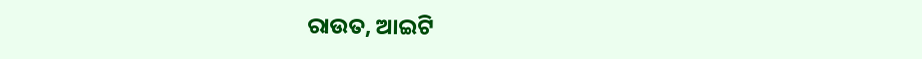ରାଉତ, ଆଇଟି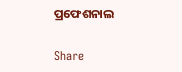ପ୍ରଫେଶନାଲ

Share